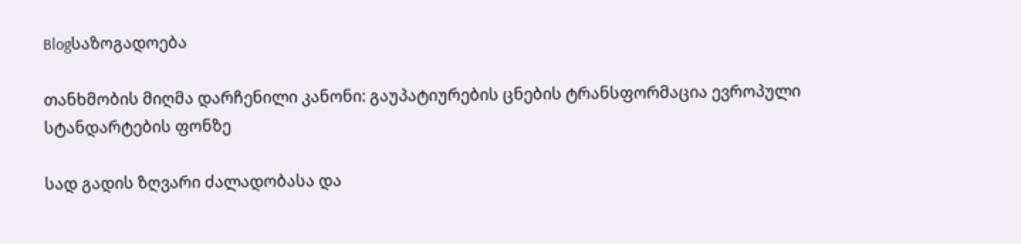Blogსაზოგადოება

თანხმობის მიღმა დარჩენილი კანონი: გაუპატიურების ცნების ტრანსფორმაცია ევროპული სტანდარტების ფონზე

სად გადის ზღვარი ძალადობასა და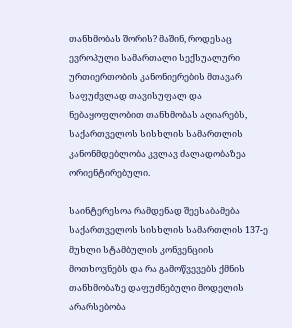თანხმობას შორის? მაშინ, როდესაც ევროპული სამართალი სექსუალური ურთიერთობის კანონიერების მთავარ საფუძვლად თავისუფალ და ნებაყოფლობით თანხმობას აღიარებს, საქართველოს სისხლის სამართლის კანონმდებლობა კვლავ ძალადობაზეა ორიენტირებული.

საინტერესოა რამდენად შეესაბამება საქართველოს სისხლის სამართლის 137-ე მუხლი სტამბულის კონვენციის მოთხოვნებს და რა გამოწვევებს ქმნის თანხმობაზე დაფუძნებული მოდელის არარსებობა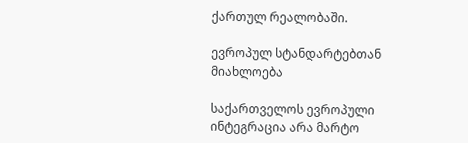ქართულ რეალობაში.

ევროპულ სტანდარტებთან მიახლოება

საქართველოს ევროპული ინტეგრაცია არა მარტო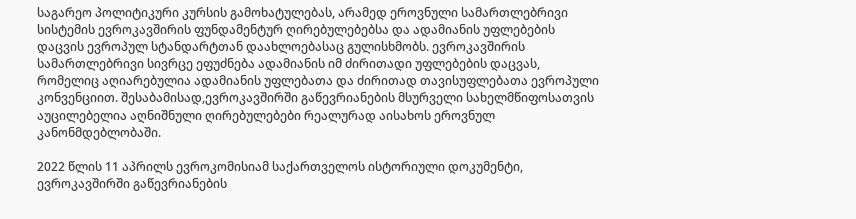საგარეო პოლიტიკური კურსის გამოხატულებას, არამედ ეროვნული სამართლებრივი სისტემის ევროკავშირის ფუნდამენტურ ღირებულებებსა და ადამიანის უფლებების დაცვის ევროპულ სტანდარტთან დაახლოებასაც გულისხმობს. ევროკავშირის სამართლებრივი სივრცე ეფუძნება ადამიანის იმ ძირითადი უფლებების დაცვას, რომელიც აღიარებულია ადამიანის უფლებათა და ძირითად თავისუფლებათა ევროპული კონვენციით. შესაბამისად,ევროკავშირში გაწევრიანების მსურველი სახელმწიფოსათვის აუცილებელია აღნიშნული ღირებულებები რეალურად აისახოს ეროვნულ კანონმდებლობაში.

2022 წლის 11 აპრილს ევროკომისიამ საქართველოს ისტორიული დოკუმენტი, ევროკავშირში გაწევრიანების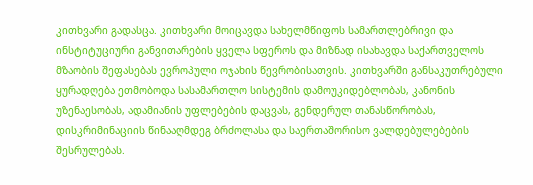კითხვარი გადასცა. კითხვარი მოიცავდა სახელმწიფოს სამართლებრივი და ინსტიტუციური განვითარების ყველა სფეროს და მიზნად ისახავდა საქართველოს მზაობის შეფასებას ევროპული ოჯახის წევრობისათვის. კითხვარში განსაკუთრებული ყურადღება ეთმობოდა სასამართლო სისტემის დამოუკიდებლობას, კანონის უზენაესობას, ადამიანის უფლებების დაცვას, გენდერულ თანასწორობას, დისკრიმინაციის წინააღმდეგ ბრძოლასა და საერთაშორისო ვალდებულებების შესრულებას.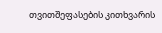თვითშეფასების კითხვარის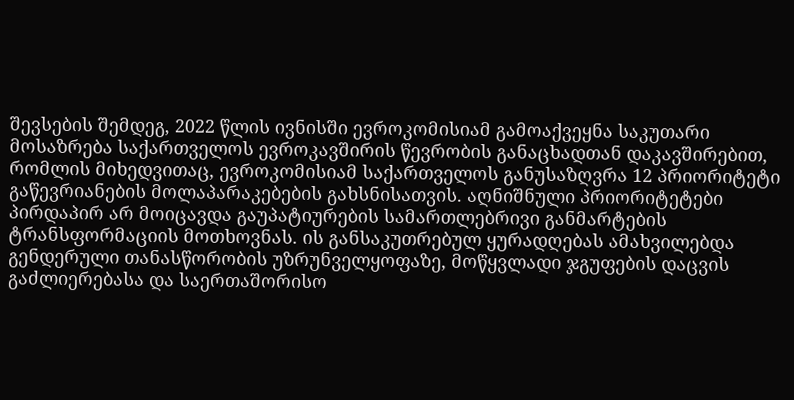შევსების შემდეგ, 2022 წლის ივნისში ევროკომისიამ გამოაქვეყნა საკუთარი მოსაზრება საქართველოს ევროკავშირის წევრობის განაცხადთან დაკავშირებით, რომლის მიხედვითაც, ევროკომისიამ საქართველოს განუსაზღვრა 12 პრიორიტეტი გაწევრიანების მოლაპარაკებების გახსნისათვის. აღნიშნული პრიორიტეტები პირდაპირ არ მოიცავდა გაუპატიურების სამართლებრივი განმარტების ტრანსფორმაციის მოთხოვნას. ის განსაკუთრებულ ყურადღებას ამახვილებდა გენდერული თანასწორობის უზრუნველყოფაზე, მოწყვლადი ჯგუფების დაცვის გაძლიერებასა და საერთაშორისო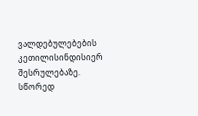ვალდებულებების კეთილისინდისიერ შესრულებაზე. სწორედ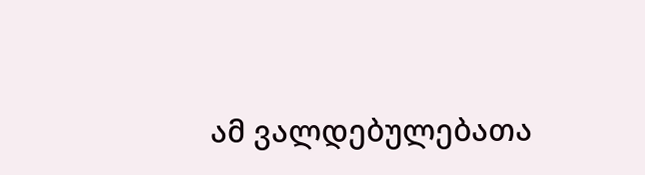ამ ვალდებულებათა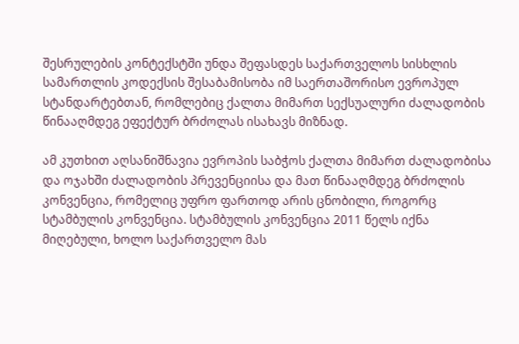შესრულების კონტექსტში უნდა შეფასდეს საქართველოს სისხლის სამართლის კოდექსის შესაბამისობა იმ საერთაშორისო ევროპულ სტანდარტებთან, რომლებიც ქალთა მიმართ სექსუალური ძალადობის წინააღმდეგ ეფექტურ ბრძოლას ისახავს მიზნად.

ამ კუთხით აღსანიშნავია ევროპის საბჭოს ქალთა მიმართ ძალადობისა და ოჯახში ძალადობის პრევენციისა და მათ წინააღმდეგ ბრძოლის კონვენცია, რომელიც უფრო ფართოდ არის ცნობილი, როგორც სტამბულის კონვენცია. სტამბულის კონვენცია 2011 წელს იქნა მიღებული, ხოლო საქართველო მას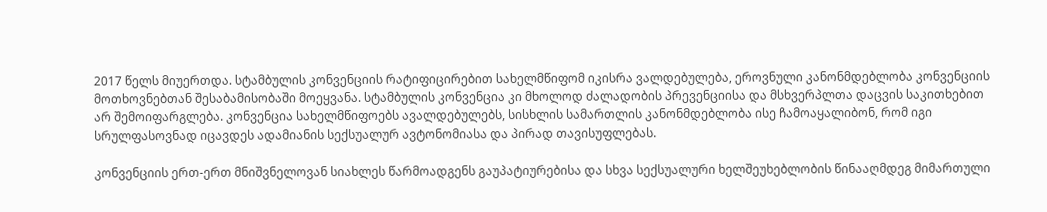2017 წელს მიუერთდა. სტამბულის კონვენციის რატიფიცირებით სახელმწიფომ იკისრა ვალდებულება, ეროვნული კანონმდებლობა კონვენციის მოთხოვნებთან შესაბამისობაში მოეყვანა. სტამბულის კონვენცია კი მხოლოდ ძალადობის პრევენციისა და მსხვერპლთა დაცვის საკითხებით არ შემოიფარგლება. კონვენცია სახელმწიფოებს ავალდებულებს, სისხლის სამართლის კანონმდებლობა ისე ჩამოაყალიბონ, რომ იგი სრულფასოვნად იცავდეს ადამიანის სექსუალურ ავტონომიასა და პირად თავისუფლებას.

კონვენციის ერთ-ერთ მნიშვნელოვან სიახლეს წარმოადგენს გაუპატიურებისა და სხვა სექსუალური ხელშეუხებლობის წინააღმდეგ მიმართული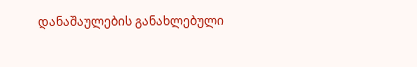დანაშაულების განახლებული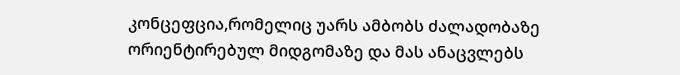კონცეფცია,რომელიც უარს ამბობს ძალადობაზე ორიენტირებულ მიდგომაზე და მას ანაცვლებს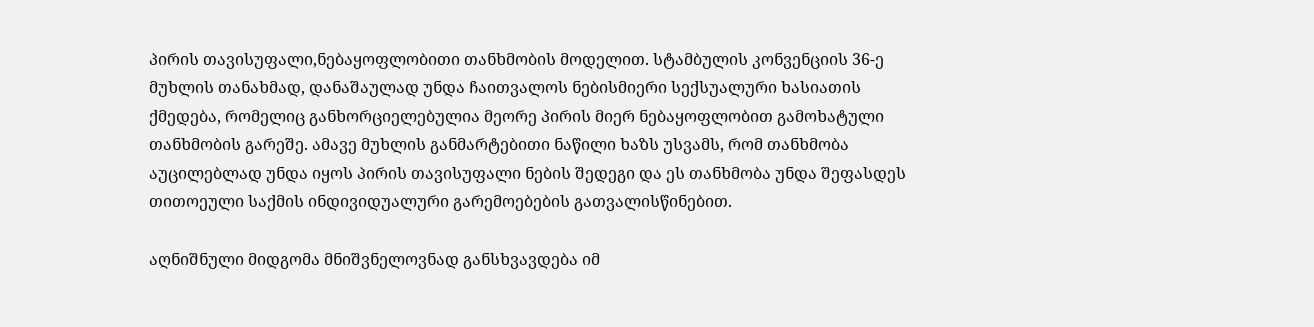პირის თავისუფალი,ნებაყოფლობითი თანხმობის მოდელით. სტამბულის კონვენციის 36-ე მუხლის თანახმად, დანაშაულად უნდა ჩაითვალოს ნებისმიერი სექსუალური ხასიათის ქმედება, რომელიც განხორციელებულია მეორე პირის მიერ ნებაყოფლობით გამოხატული თანხმობის გარეშე. ამავე მუხლის განმარტებითი ნაწილი ხაზს უსვამს, რომ თანხმობა აუცილებლად უნდა იყოს პირის თავისუფალი ნების შედეგი და ეს თანხმობა უნდა შეფასდეს თითოეული საქმის ინდივიდუალური გარემოებების გათვალისწინებით.

აღნიშნული მიდგომა მნიშვნელოვნად განსხვავდება იმ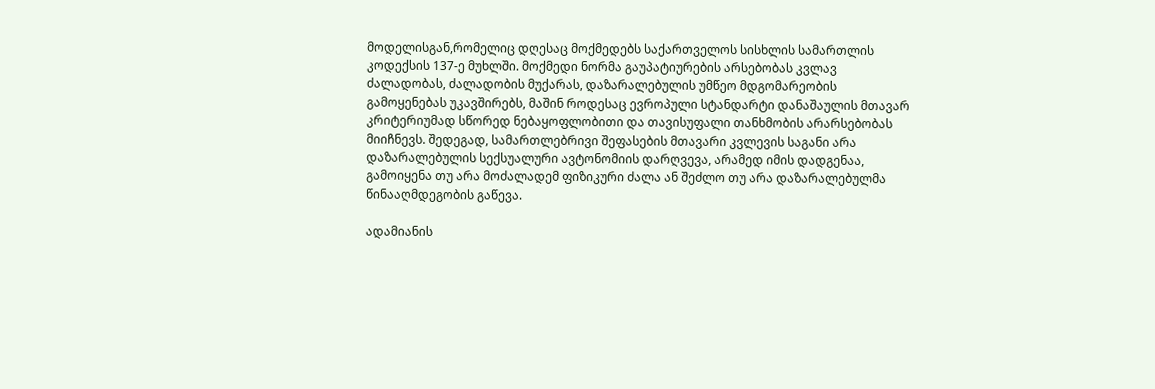მოდელისგან,რომელიც დღესაც მოქმედებს საქართველოს სისხლის სამართლის კოდექსის 137-ე მუხლში. მოქმედი ნორმა გაუპატიურების არსებობას კვლავ ძალადობას, ძალადობის მუქარას, დაზარალებულის უმწეო მდგომარეობის გამოყენებას უკავშირებს, მაშინ როდესაც ევროპული სტანდარტი დანაშაულის მთავარ კრიტერიუმად სწორედ ნებაყოფლობითი და თავისუფალი თანხმობის არარსებობას მიიჩნევს. შედეგად, სამართლებრივი შეფასების მთავარი კვლევის საგანი არა დაზარალებულის სექსუალური ავტონომიის დარღვევა, არამედ იმის დადგენაა, გამოიყენა თუ არა მოძალადემ ფიზიკური ძალა ან შეძლო თუ არა დაზარალებულმა წინააღმდეგობის გაწევა.

ადამიანის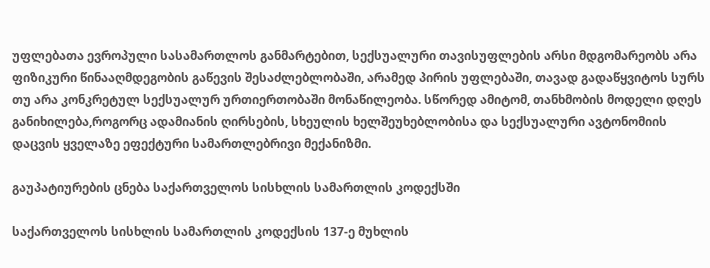უფლებათა ევროპული სასამართლოს განმარტებით, სექსუალური თავისუფლების არსი მდგომარეობს არა ფიზიკური წინააღმდეგობის გაწევის შესაძლებლობაში, არამედ პირის უფლებაში, თავად გადაწყვიტოს სურს თუ არა კონკრეტულ სექსუალურ ურთიერთობაში მონაწილეობა. სწორედ ამიტომ, თანხმობის მოდელი დღეს განიხილება,როგორც ადამიანის ღირსების, სხეულის ხელშეუხებლობისა და სექსუალური ავტონომიის დაცვის ყველაზე ეფექტური სამართლებრივი მექანიზმი.

გაუპატიურების ცნება საქართველოს სისხლის სამართლის კოდექსში

საქართველოს სისხლის სამართლის კოდექსის 137-ე მუხლის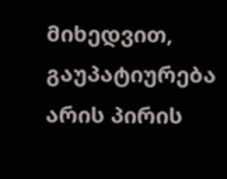მიხედვით, გაუპატიურება არის პირის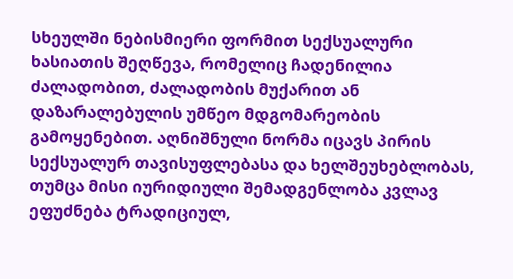სხეულში ნებისმიერი ფორმით სექსუალური ხასიათის შეღწევა, რომელიც ჩადენილია ძალადობით, ძალადობის მუქარით ან დაზარალებულის უმწეო მდგომარეობის გამოყენებით. აღნიშნული ნორმა იცავს პირის სექსუალურ თავისუფლებასა და ხელშეუხებლობას, თუმცა მისი იურიდიული შემადგენლობა კვლავ ეფუძნება ტრადიციულ,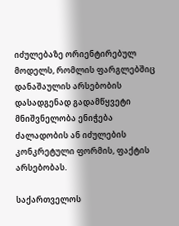იძულებაზე ორიენტირებულ მოდელს, რომლის ფარგლებშიც დანაშაულის არსებობის დასადგენად გადამწყვეტი მნიშვნელობა ენიჭება ძალადობის ან იძულების კონკრეტული ფორმის, ფაქტის არსებობას.

საქართველოს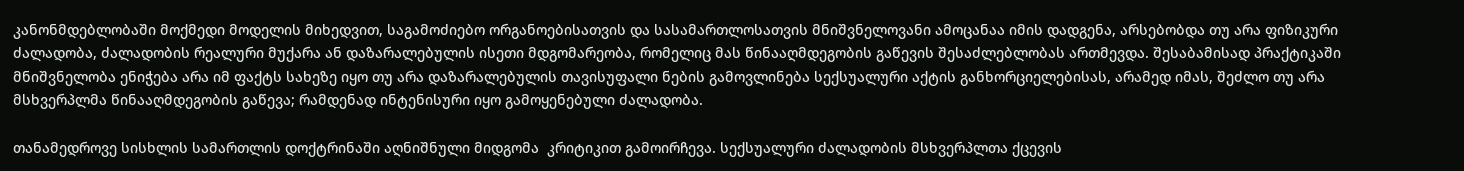კანონმდებლობაში მოქმედი მოდელის მიხედვით, საგამოძიებო ორგანოებისათვის და სასამართლოსათვის მნიშვნელოვანი ამოცანაა იმის დადგენა, არსებობდა თუ არა ფიზიკური ძალადობა, ძალადობის რეალური მუქარა ან დაზარალებულის ისეთი მდგომარეობა, რომელიც მას წინააღმდეგობის გაწევის შესაძლებლობას ართმევდა. შესაბამისად პრაქტიკაში მნიშვნელობა ენიჭება არა იმ ფაქტს სახეზე იყო თუ არა დაზარალებულის თავისუფალი ნების გამოვლინება სექსუალური აქტის განხორციელებისას, არამედ იმას, შეძლო თუ არა მსხვერპლმა წინააღმდეგობის გაწევა; რამდენად ინტენისური იყო გამოყენებული ძალადობა.

თანამედროვე სისხლის სამართლის დოქტრინაში აღნიშნული მიდგომა  კრიტიკით გამოირჩევა. სექსუალური ძალადობის მსხვერპლთა ქცევის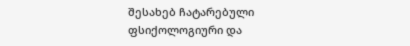შესახებ ჩატარებული ფსიქოლოგიური და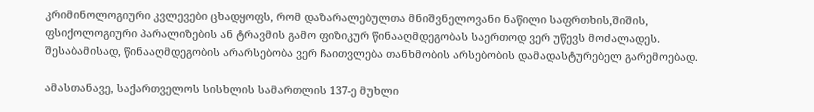კრიმინოლოგიური კვლევები ცხადყოფს, რომ დაზარალებულთა მნიშვნელოვანი ნაწილი საფრთხის,შიშის, ფსიქოლოგიური პარალიზების ან ტრავმის გამო ფიზიკურ წინააღმდეგობას საერთოდ ვერ უწევს მოძალადეს. შესაბამისად, წინააღმდეგობის არარსებობა ვერ ჩაითვლება თანხმობის არსებობის დამადასტურებელ გარემოებად.

ამასთანავე, საქართველოს სისხლის სამართლის 137-ე მუხლი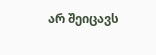არ შეიცავს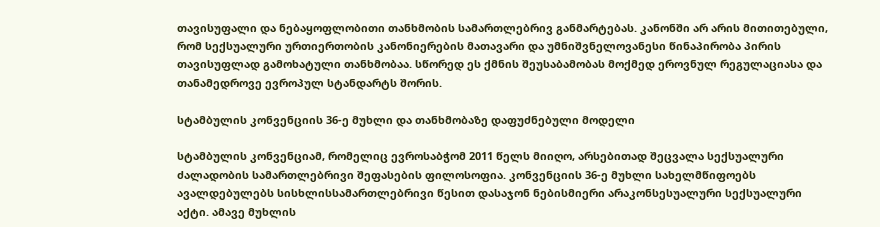თავისუფალი და ნებაყოფლობითი თანხმობის სამართლებრივ განმარტებას. კანონში არ არის მითითებული, რომ სექსუალური ურთიერთობის კანონიერების მათავარი და უმნიშვნელოვანესი წინაპირობა პირის თავისუფლად გამოხატული თანხმობაა. სწორედ ეს ქმნის შეუსაბამობას მოქმედ ეროვნულ რეგულაციასა და თანამედროვე ევროპულ სტანდარტს შორის.

სტამბულის კონვენციის 36-ე მუხლი და თანხმობაზე დაფუძნებული მოდელი

სტამბულის კონვენციამ, რომელიც ევროსაბჭომ 2011 წელს მიიღო, არსებითად შეცვალა სექსუალური ძალადობის სამართლებრივი შეფასების ფილოსოფია. კონვენციის 36-ე მუხლი სახელმწიფოებს ავალდებულებს სისხლისსამართლებრივი წესით დასაჯონ ნებისმიერი არაკონსესუალური სექსუალური აქტი. ამავე მუხლის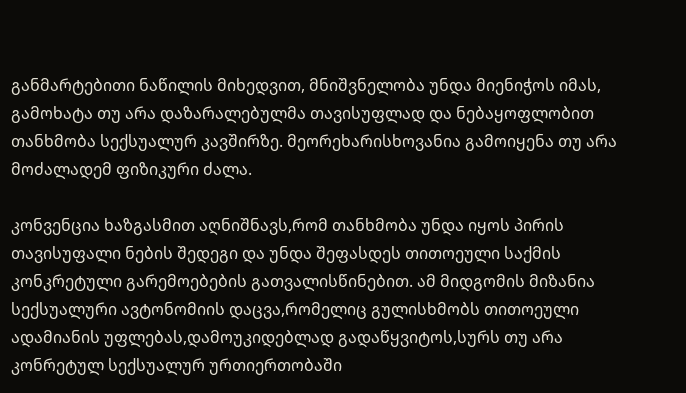განმარტებითი ნაწილის მიხედვით, მნიშვნელობა უნდა მიენიჭოს იმას, გამოხატა თუ არა დაზარალებულმა თავისუფლად და ნებაყოფლობით თანხმობა სექსუალურ კავშირზე. მეორეხარისხოვანია გამოიყენა თუ არა მოძალადემ ფიზიკური ძალა.

კონვენცია ხაზგასმით აღნიშნავს,რომ თანხმობა უნდა იყოს პირის თავისუფალი ნების შედეგი და უნდა შეფასდეს თითოეული საქმის კონკრეტული გარემოებების გათვალისწინებით. ამ მიდგომის მიზანია სექსუალური ავტონომიის დაცვა,რომელიც გულისხმობს თითოეული ადამიანის უფლებას,დამოუკიდებლად გადაწყვიტოს,სურს თუ არა კონრეტულ სექსუალურ ურთიერთობაში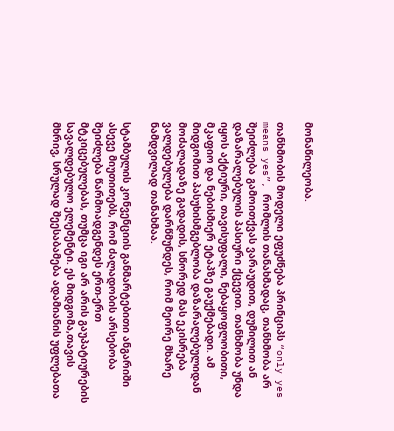მონაწილეობა.

თანხმობის მოდელი ეფუძნება პრინციპს “only yes means yes”, რომლის თანახმადაც, თანხმობა არ შეიძლება გამოითქვას ვარაუდით, დუმილით ან დაზარალებულის პასიური ქცევით. თანხმობა უნდა იყოს აქტიური, თავისუფალი, ნებაყოფლობითი, მკაფიო და ნებისმიერ ეტაპზე გაუქმებადი. ამ მიდგომით პასუხისმგებლობა დაზარალებულიდან მოძალადაზე გადადის, სწორედ მას ეკისრება ვალდებულება დარწმუნდეს, რომ მეორე მხარე ნამდვილად თანახმაა.

სტამბულის კონვენციის განმარტებითი ანგარიში ასევე მიუთითებს, რომ ძალადობის არსებობა შეიძლება წარმოადგენდეს ერთ-ერთ მტკიცებულებას, თუმცა იგი არ არის გაუპატიურების სავალდებულო ელემენტი. ეს მიდგომა,თავის მხრივ, სრულად შეესაბამება ადამიანის უფლებათა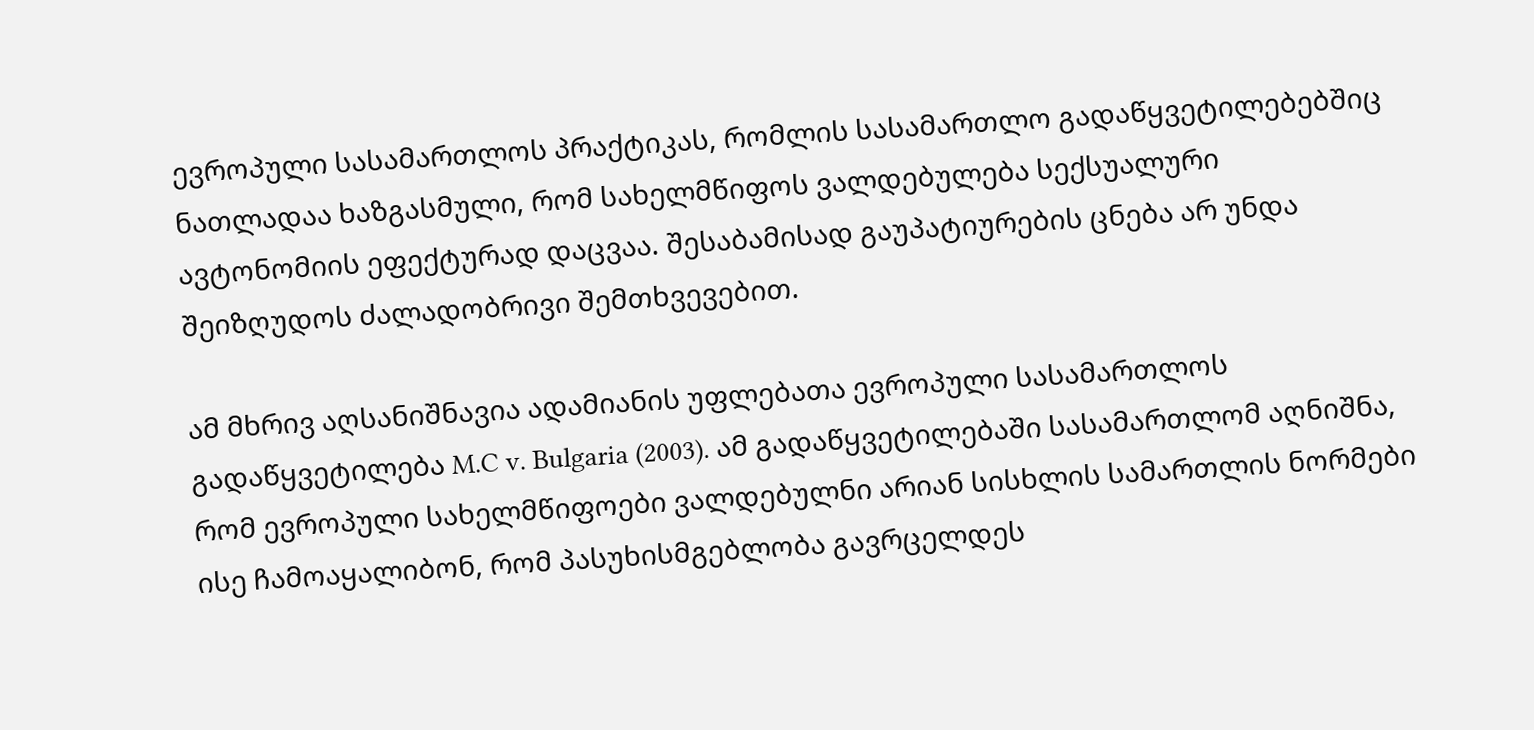ევროპული სასამართლოს პრაქტიკას, რომლის სასამართლო გადაწყვეტილებებშიც ნათლადაა ხაზგასმული, რომ სახელმწიფოს ვალდებულება სექსუალური ავტონომიის ეფექტურად დაცვაა. შესაბამისად გაუპატიურების ცნება არ უნდა შეიზღუდოს ძალადობრივი შემთხვევებით.

ამ მხრივ აღსანიშნავია ადამიანის უფლებათა ევროპული სასამართლოს გადაწყვეტილება M.C v. Bulgaria (2003). ამ გადაწყვეტილებაში სასამართლომ აღნიშნა, რომ ევროპული სახელმწიფოები ვალდებულნი არიან სისხლის სამართლის ნორმები ისე ჩამოაყალიბონ, რომ პასუხისმგებლობა გავრცელდეს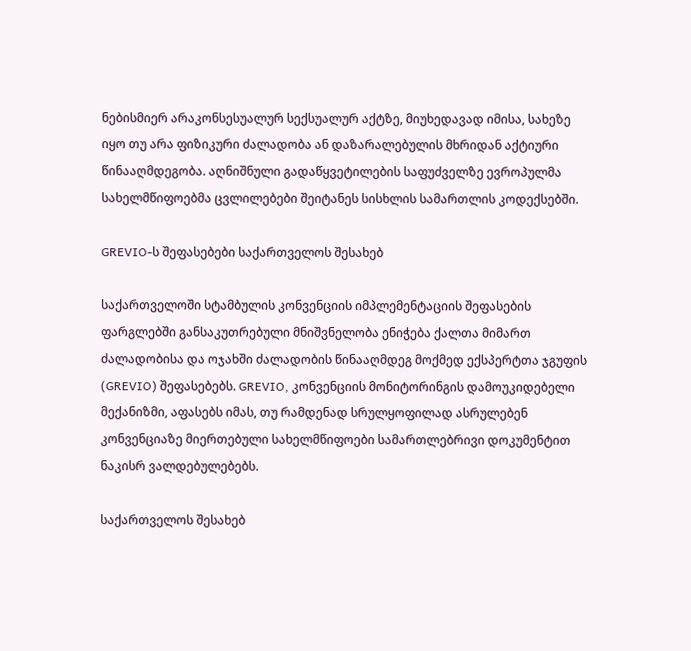ნებისმიერ არაკონსესუალურ სექსუალურ აქტზე, მიუხედავად იმისა, სახეზე იყო თუ არა ფიზიკური ძალადობა ან დაზარალებულის მხრიდან აქტიური წინააღმდეგობა. აღნიშნული გადაწყვეტილების საფუძველზე ევროპულმა სახელმწიფოებმა ცვლილებები შეიტანეს სისხლის სამართლის კოდექსებში.

GREVIO-ს შეფასებები საქართველოს შესახებ

საქართველოში სტამბულის კონვენციის იმპლემენტაციის შეფასების ფარგლებში განსაკუთრებული მნიშვნელობა ენიჭება ქალთა მიმართ ძალადობისა და ოჯახში ძალადობის წინააღმდეგ მოქმედ ექსპერტთა ჯგუფის (GREVIO) შეფასებებს. GREVIO, კონვენციის მონიტორინგის დამოუკიდებელი მექანიზმი, აფასებს იმას, თუ რამდენად სრულყოფილად ასრულებენ კონვენციაზე მიერთებული სახელმწიფოები სამართლებრივი დოკუმენტით ნაკისრ ვალდებულებებს.

საქართველოს შესახებ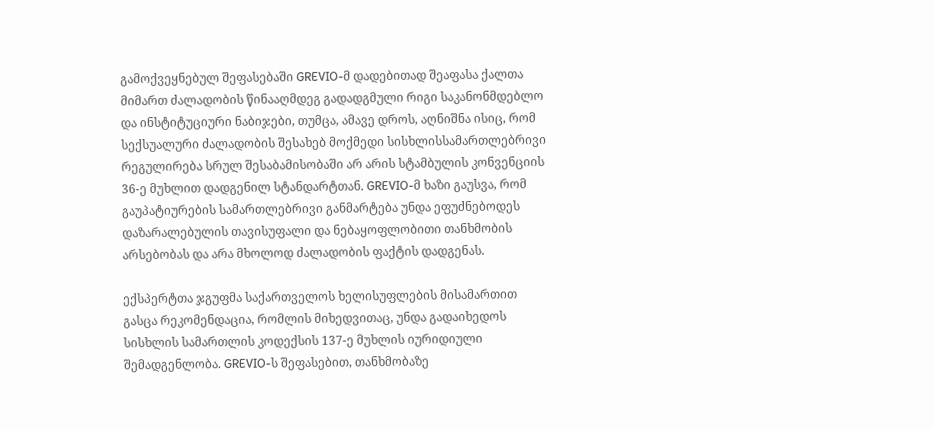გამოქვეყნებულ შეფასებაში GREVIO-მ დადებითად შეაფასა ქალთა მიმართ ძალადობის წინააღმდეგ გადადგმული რიგი საკანონმდებლო და ინსტიტუციური ნაბიჯები, თუმცა, ამავე დროს, აღნიშნა ისიც, რომ სექსუალური ძალადობის შესახებ მოქმედი სისხლისსამართლებრივი რეგულირება სრულ შესაბამისობაში არ არის სტამბულის კონვენციის 36-ე მუხლით დადგენილ სტანდარტთან. GREVIO-მ ხაზი გაუსვა, რომ გაუპატიურების სამართლებრივი განმარტება უნდა ეფუძნებოდეს დაზარალებულის თავისუფალი და ნებაყოფლობითი თანხმობის არსებობას და არა მხოლოდ ძალადობის ფაქტის დადგენას.

ექსპერტთა ჯგუფმა საქართველოს ხელისუფლების მისამართით გასცა რეკომენდაცია, რომლის მიხედვითაც, უნდა გადაიხედოს სისხლის სამართლის კოდექსის 137-ე მუხლის იურიდიული შემადგენლობა. GREVIO-ს შეფასებით, თანხმობაზე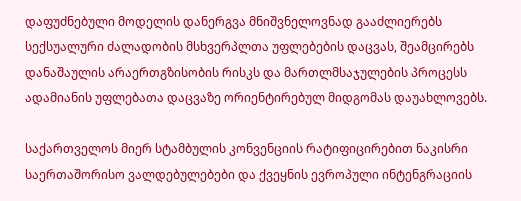დაფუძნებული მოდელის დანერგვა მნიშვნელოვნად გააძლიერებს სექსუალური ძალადობის მსხვერპლთა უფლებების დაცვას, შეამცირებს დანაშაულის არაერთგზისობის რისკს და მართლმსაჯულების პროცესს ადამიანის უფლებათა დაცვაზე ორიენტირებულ მიდგომას დაუახლოვებს.

საქართველოს მიერ სტამბულის კონვენციის რატიფიცირებით ნაკისრი საერთაშორისო ვალდებულებები და ქვეყნის ევროპული ინტენგრაციის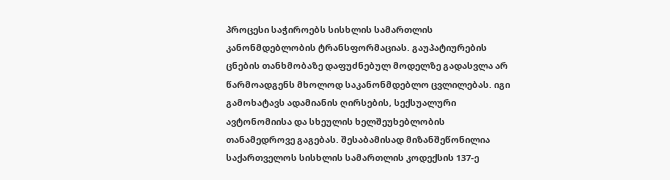პროცესი საჭიროებს სისხლის სამართლის კანონმდებლობის ტრანსფორმაციას. გაუპატიურების ცნების თანხმობაზე დაფუძნებულ მოდელზე გადასვლა არ წარმოადგენს მხოლოდ საკანონმდებლო ცვლილებას. იგი გამოხატავს ადამიანის ღირსების, სექსუალური ავტონომიისა და სხეულის ხელშეუხებლობის თანამედროვე გაგებას. შესაბამისად მიზანშეწონილია საქართველოს სისხლის სამართლის კოდექსის 137-ე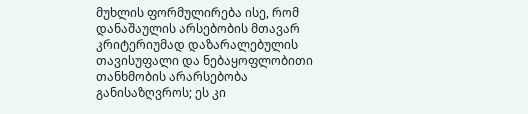მუხლის ფორმულირება ისე, რომ დანაშაულის არსებობის მთავარ კრიტერიუმად დაზარალებულის თავისუფალი და ნებაყოფლობითი თანხმობის არარსებობა განისაზღვროს; ეს კი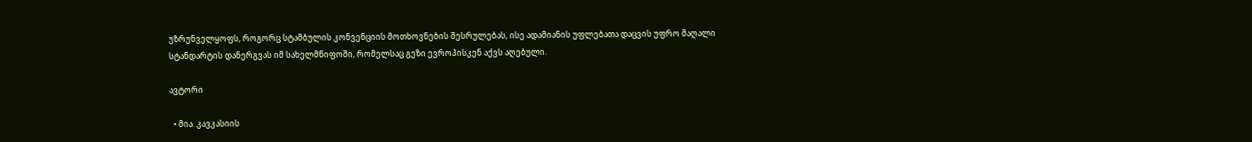უზრუნველყოფს, როგორც სტამბულის კონვენციის მოთხოვნების შესრულებას, ისე ადამიანის უფლებათა დაცვის უფრო მაღალი სტანდარტის დანერგვას იმ სახელმწიფოში, რომელსაც გეზი ევროპისკენ აქვს აღებული.

ავტორი

  • მია. კავკასიის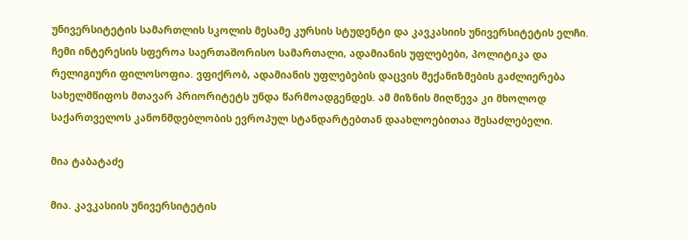უნივერსიტეტის სამართლის სკოლის მესამე კურსის სტუდენტი და კავკასიის უნივერსიტეტის ელჩი. ჩემი ინტერესის სფეროა საერთაშორისო სამართალი, ადამიანის უფლებები, პოლიტიკა და რელიგიური ფილოსოფია. ვფიქრობ, ადამიანის უფლებების დაცვის მექანიზმების გაძლიერება სახელმწიფოს მთავარ პრიორიტეტს უნდა წარმოადგენდეს. ამ მიზნის მიღწევა კი მხოლოდ საქართველოს კანონმდებლობის ევროპულ სტანდარტებთან დაახლოებითაა შესაძლებელი.

მია ტაბატაძე

მია. კავკასიის უნივერსიტეტის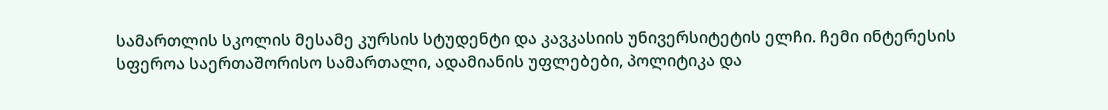სამართლის სკოლის მესამე კურსის სტუდენტი და კავკასიის უნივერსიტეტის ელჩი. ჩემი ინტერესის სფეროა საერთაშორისო სამართალი, ადამიანის უფლებები, პოლიტიკა და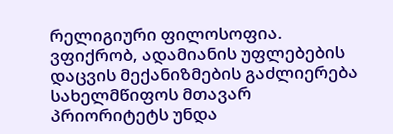რელიგიური ფილოსოფია. ვფიქრობ, ადამიანის უფლებების დაცვის მექანიზმების გაძლიერება სახელმწიფოს მთავარ პრიორიტეტს უნდა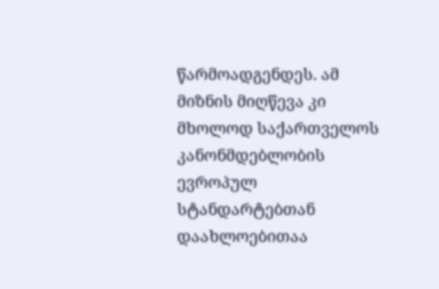წარმოადგენდეს. ამ მიზნის მიღწევა კი მხოლოდ საქართველოს კანონმდებლობის ევროპულ სტანდარტებთან დაახლოებითაა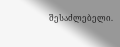შესაძლებელი.